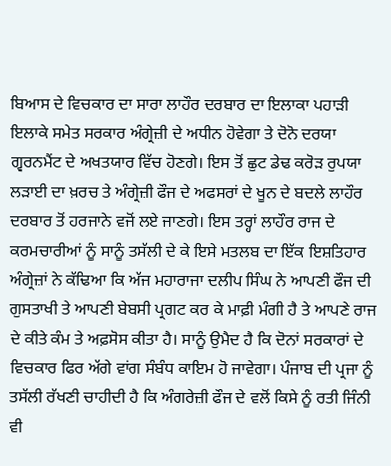ਬਿਆਸ ਦੇ ਵਿਚਕਾਰ ਦਾ ਸਾਰਾ ਲਾਹੌਰ ਦਰਬਾਰ ਦਾ ਇਲਾਕਾ ਪਹਾੜੀ ਇਲਾਕੇ ਸਮੇਤ ਸਰਕਾਰ ਅੰਗ੍ਰੇਜ਼ੀ ਦੇ ਅਧੀਨ ਹੋਵੇਗਾ ਤੇ ਦੋਨੋ ਦਰਯਾ ਗ੍ਵਰਨਮੈਂਟ ਦੇ ਅਖਤਯਾਰ ਵਿੱਚ ਹੋਣਗੇ। ਇਸ ਤੋਂ ਛੁਟ ਡੇਢ ਕਰੋੜ ਰੁਪਯਾ ਲੜਾਈ ਦਾ ਖ਼ਰਚ ਤੇ ਅੰਗ੍ਰੇਜ਼ੀ ਫੌਜ ਦੇ ਅਫਸਰਾਂ ਦੇ ਖੂਨ ਦੇ ਬਦਲੇ ਲਾਹੌਰ ਦਰਬਾਰ ਤੋਂ ਹਰਜਾਨੇ ਵਜੋਂ ਲਏ ਜਾਣਗੇ। ਇਸ ਤਰ੍ਹਾਂ ਲਾਹੌਰ ਰਾਜ ਦੇ ਕਰਮਚਾਰੀਆਂ ਨੂੰ ਸਾਨੂੰ ਤਸੱਲੀ ਦੇ ਕੇ ਇਸੇ ਮਤਲਬ ਦਾ ਇੱਕ ਇਸ਼ਤਿਹਾਰ ਅੰਗ੍ਰੇਜ਼ਾਂ ਨੇ ਕੱਢਿਆ ਕਿ ਅੱਜ ਮਹਾਰਾਜਾ ਦਲੀਪ ਸਿੰਘ ਨੇ ਆਪਣੀ ਫੌਜ ਦੀ ਗੁਸਤਾਖੀ ਤੇ ਆਪਣੀ ਬੇਬਸੀ ਪ੍ਰਗਟ ਕਰ ਕੇ ਮਾਫ਼ੀ ਮੰਗੀ ਹੈ ਤੇ ਆਪਣੇ ਰਾਜ ਦੇ ਕੀਤੇ ਕੰਮ ਤੇ ਅਫ਼ਸੋਸ ਕੀਤਾ ਹੈ। ਸਾਨੂੰ ਉਮੈਦ ਹੈ ਕਿ ਦੋਨਾਂ ਸਰਕਾਰਾਂ ਦੇ ਵਿਚਕਾਰ ਫਿਰ ਅੱਗੇ ਵਾਂਗ ਸੰਬੰਧ ਕਾਇਮ ਹੋ ਜਾਵੇਗਾ। ਪੰਜਾਬ ਦੀ ਪ੍ਰਜਾ ਨੂੰ ਤਸੱਲੀ ਰੱਖਣੀ ਚਾਹੀਦੀ ਹੈ ਕਿ ਅੰਗਰੇਜ਼ੀ ਫੌਜ ਦੇ ਵਲੋਂ ਕਿਸੇ ਨੂੰ ਰਤੀ ਜਿੰਨੀ ਵੀ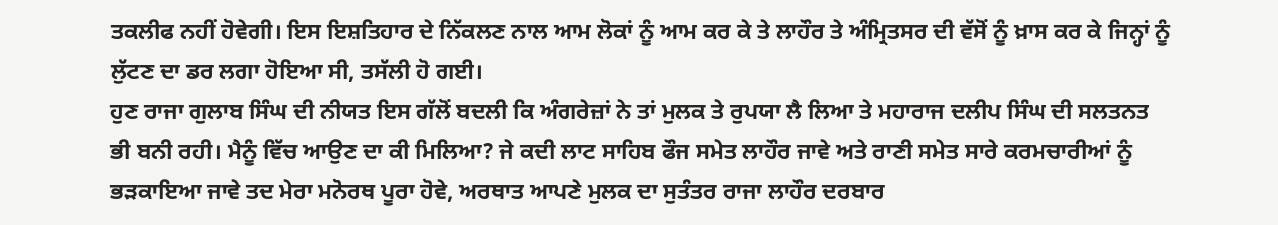ਤਕਲੀਫ ਨਹੀਂ ਹੋਵੇਗੀ। ਇਸ ਇਸ਼ਤਿਹਾਰ ਦੇ ਨਿੱਕਲਣ ਨਾਲ ਆਮ ਲੋਕਾਂ ਨੂੰ ਆਮ ਕਰ ਕੇ ਤੇ ਲਾਹੌਰ ਤੇ ਅੰਮ੍ਰਿਤਸਰ ਦੀ ਵੱਸੋਂ ਨੂੰ ਖ਼ਾਸ ਕਰ ਕੇ ਜਿਨ੍ਹਾਂ ਨੂੰ ਲੁੱਟਣ ਦਾ ਡਰ ਲਗਾ ਹੋਇਆ ਸੀ, ਤਸੱਲੀ ਹੋ ਗਈ।
ਹੁਣ ਰਾਜਾ ਗੁਲਾਬ ਸਿੰਘ ਦੀ ਨੀਯਤ ਇਸ ਗੱਲੋਂ ਬਦਲੀ ਕਿ ਅੰਗਰੇਜ਼ਾਂ ਨੇ ਤਾਂ ਮੁਲਕ ਤੇ ਰੁਪਯਾ ਲੈ ਲਿਆ ਤੇ ਮਹਾਰਾਜ ਦਲੀਪ ਸਿੰਘ ਦੀ ਸਲਤਨਤ ਭੀ ਬਨੀ ਰਹੀ। ਮੈਨੂੰ ਵਿੱਚ ਆਉਣ ਦਾ ਕੀ ਮਿਲਿਆ? ਜੇ ਕਦੀ ਲਾਟ ਸਾਹਿਬ ਫੌਜ ਸਮੇਤ ਲਾਹੌਰ ਜਾਵੇ ਅਤੇ ਰਾਣੀ ਸਮੇਤ ਸਾਰੇ ਕਰਮਚਾਰੀਆਂ ਨੂੰ ਭੜਕਾਇਆ ਜਾਵੇ ਤਦ ਮੇਰਾ ਮਨੋਰਥ ਪੂਰਾ ਹੋਵੇ, ਅਰਥਾਤ ਆਪਣੇ ਮੁਲਕ ਦਾ ਸੁਤੰਤਰ ਰਾਜਾ ਲਾਹੌਰ ਦਰਬਾਰ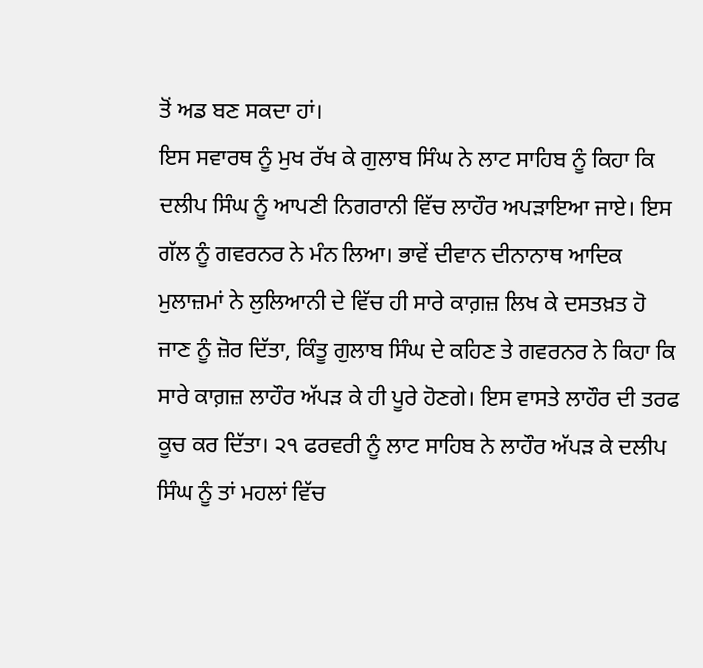ਤੋਂ ਅਡ ਬਣ ਸਕਦਾ ਹਾਂ।
ਇਸ ਸਵਾਰਥ ਨੂੰ ਮੁਖ ਰੱਖ ਕੇ ਗੁਲਾਬ ਸਿੰਘ ਨੇ ਲਾਟ ਸਾਹਿਬ ਨੂੰ ਕਿਹਾ ਕਿ ਦਲੀਪ ਸਿੰਘ ਨੂੰ ਆਪਣੀ ਨਿਗਰਾਨੀ ਵਿੱਚ ਲਾਹੌਰ ਅਪੜਾਇਆ ਜਾਏ। ਇਸ ਗੱਲ ਨੂੰ ਗਵਰਨਰ ਨੇ ਮੰਨ ਲਿਆ। ਭਾਵੇਂ ਦੀਵਾਨ ਦੀਨਾਨਾਥ ਆਦਿਕ ਮੁਲਾਜ਼ਮਾਂ ਨੇ ਲੁਲਿਆਨੀ ਦੇ ਵਿੱਚ ਹੀ ਸਾਰੇ ਕਾਗ਼ਜ਼ ਲਿਖ ਕੇ ਦਸਤਖ਼ਤ ਹੋ ਜਾਣ ਨੂੰ ਜ਼ੋਰ ਦਿੱਤਾ, ਕਿੰਤੂ ਗੁਲਾਬ ਸਿੰਘ ਦੇ ਕਹਿਣ ਤੇ ਗਵਰਨਰ ਨੇ ਕਿਹਾ ਕਿ ਸਾਰੇ ਕਾਗ਼ਜ਼ ਲਾਹੌਰ ਅੱਪੜ ਕੇ ਹੀ ਪੂਰੇ ਹੋਣਗੇ। ਇਸ ਵਾਸਤੇ ਲਾਹੌਰ ਦੀ ਤਰਫ ਕੂਚ ਕਰ ਦਿੱਤਾ। ੨੧ ਫਰਵਰੀ ਨੂੰ ਲਾਟ ਸਾਹਿਬ ਨੇ ਲਾਹੌਰ ਅੱਪੜ ਕੇ ਦਲੀਪ ਸਿੰਘ ਨੂੰ ਤਾਂ ਮਹਲਾਂ ਵਿੱਚ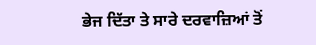ਭੇਜ ਦਿੱਤਾ ਤੇ ਸਾਰੇ ਦਰਵਾਜ਼ਿਆਂ ਤੋਂ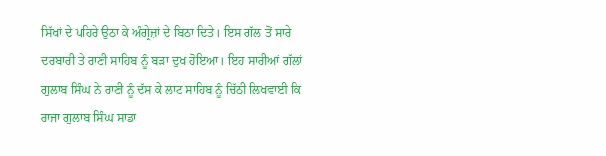ਸਿੱਖਾਂ ਦੇ ਪਹਿਰੇ ਉਠਾ ਕੇ ਅੰਗ੍ਰੇਜ਼ਾਂ ਦੇ ਬਿਠਾ ਦਿਤੇ। ਇਸ ਗੱਲ ਤੋਂ ਸਾਰੇ ਦਰਬਾਰੀ ਤੇ ਰਾਣੀ ਸਾਹਿਬ ਨੂੰ ਬੜਾ ਦੁਖ ਹੋਇਆ। ਇਹ ਸਾਰੀਆਂ ਗੱਲਾਂ ਗੁਲਾਬ ਸਿੰਘ ਨੇ ਰਾਣੀ ਨੂੰ ਦੱਸ ਕੇ ਲਾਟ ਸਾਹਿਬ ਨੂੰ ਚਿੱਠੀ ਲਿਖਵਾਈ ਕਿ ਰਾਜਾ ਗੁਲਾਬ ਸਿੰਘ ਸਾਡਾ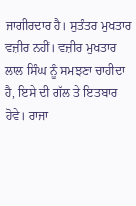ਜਾਗੀਰਦਾਰ ਹੈ। ਸੁਤੰਤਰ ਮੁਖਤਾਰ ਵਜ਼ੀਰ ਨਹੀਂ। ਵਜ਼ੀਰ ਮੁਖਤਾਰ ਲਾਲ ਸਿੰਘ ਨੂੰ ਸਮਝਣਾ ਚਾਹੀਦਾ ਹੈ, ਇਸੇ ਦੀ ਗੱਲ ਤੇ ਇਤਬਾਰ ਹੋਵੇ। ਰਾਜਾ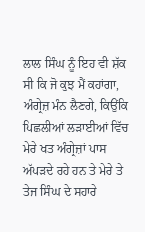ਲਾਲ ਸਿੰਘ ਨੂੰ ਇਹ ਵੀ ਸ਼ੱਕ ਸੀ ਕਿ ਜੋ ਕੁਝ ਮੈਂ ਕਹਾਂਗਾ, ਅੰਗ੍ਰੇਜ਼ ਮੰਨ ਲੈਣਗੇ, ਕਿਉਂਕਿ ਪਿਛਲੀਆਂ ਲੜਾਈਆਂ ਵਿੱਚ ਮੇਰੇ ਖਤ ਅੰਗ੍ਰੇਜ਼ਾਂ ਪਾਸ ਅੱਪੜਦੇ ਰਹੇ ਹਨ ਤੇ ਮੇਰੇ ਤੇ ਤੇਜ ਸਿੰਘ ਦੇ ਸਹਾਰੇ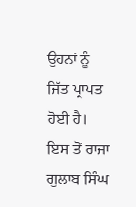ਉਹਨਾਂ ਨੂੰ ਜਿੱਤ ਪ੍ਰਾਪਤ ਹੋਈ ਹੈ। ਇਸ ਤੋਂ ਰਾਜਾ ਗੁਲਾਬ ਸਿੰਘ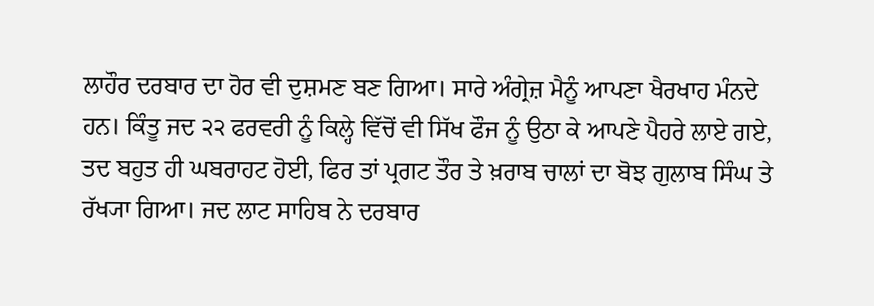ਲਾਹੌਰ ਦਰਬਾਰ ਦਾ ਹੋਰ ਵੀ ਦੁਸ਼ਮਣ ਬਣ ਗਿਆ। ਸਾਰੇ ਅੰਗ੍ਰੇਜ਼ ਮੈਨੂੰ ਆਪਣਾ ਖੈਰਖਾਹ ਮੰਨਦੇ ਹਨ। ਕਿੰਤੂ ਜਦ ੨੨ ਫਰਵਰੀ ਨੂੰ ਕਿਲ੍ਹੇ ਵਿੱਚੋਂ ਵੀ ਸਿੱਖ ਫੌਜ ਨੂੰ ਉਠਾ ਕੇ ਆਪਣੇ ਪੈਹਰੇ ਲਾਏ ਗਏ, ਤਦ ਬਹੁਤ ਹੀ ਘਬਰਾਹਟ ਹੋਈ, ਫਿਰ ਤਾਂ ਪ੍ਰਗਟ ਤੌਰ ਤੇ ਖ਼ਰਾਬ ਚਾਲਾਂ ਦਾ ਬੋਝ ਗੁਲਾਬ ਸਿੰਘ ਤੇ ਰੱਖ੍ਯਾ ਗਿਆ। ਜਦ ਲਾਟ ਸਾਹਿਬ ਨੇ ਦਰਬਾਰ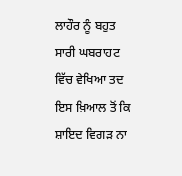ਲਾਹੌਰ ਨੂੰ ਬਹੁਤ ਸਾਰੀ ਘਬਰਾਹਟ ਵਿੱਚ ਵੇਖਿਆ ਤਦ ਇਸ ਖ਼ਿਆਲ ਤੋਂ ਕਿ ਸ਼ਾਇਦ ਵਿਗੜ ਨਾ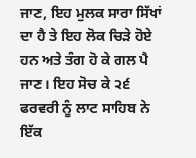ਜਾਣ, ਇਹ ਮੁਲਕ ਸਾਰਾ ਸਿੱਖਾਂ ਦਾ ਹੈ ਤੇ ਇਹ ਲੋਕ ਚਿੜੇ ਹੋਏ ਹਨ ਅਤੇ ਤੰਗ ਹੋ ਕੇ ਗਲ ਪੈ ਜਾਣ। ਇਹ ਸੋਚ ਕੇ ੨੬ ਫਰਵਰੀ ਨੂੰ ਲਾਟ ਸਾਹਿਬ ਨੇ ਇੱਕ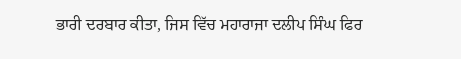ਭਾਰੀ ਦਰਬਾਰ ਕੀਤਾ, ਜਿਸ ਵਿੱਚ ਮਹਾਰਾਜਾ ਦਲੀਪ ਸਿੰਘ ਫਿਰ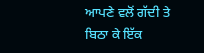ਆਪਣੇ ਵਲੋਂ ਗੱਦੀ ਤੇ ਬਿਠਾ ਕੇ ਇੱਕ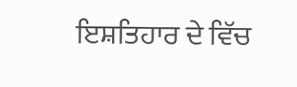ਇਸ਼ਤਿਹਾਰ ਦੇ ਵਿੱਚ